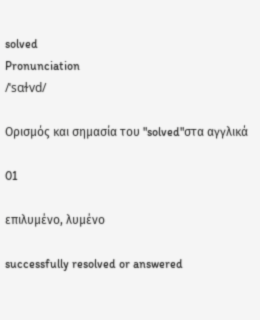solved
Pronunciation
/ˈsɑɫvd/

Ορισμός και σημασία του "solved"στα αγγλικά

01

επιλυμένο, λυμένο

successfully resolved or answered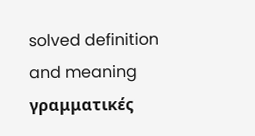solved definition and meaning
γραμματικές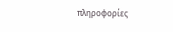πληροφορίες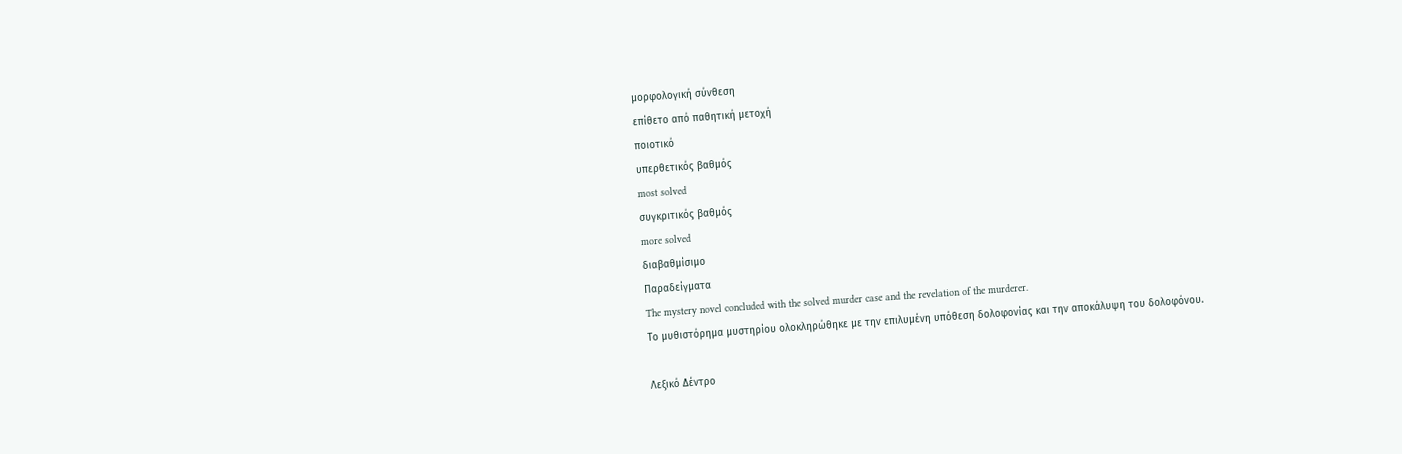μορφολογική σύνθεση
επίθετο από παθητική μετοχή
ποιοτικό
υπερθετικός βαθμός
most solved
συγκριτικός βαθμός
more solved
διαβαθμίσιμο
Παραδείγματα
The mystery novel concluded with the solved murder case and the revelation of the murderer.
Το μυθιστόρημα μυστηρίου ολοκληρώθηκε με την επιλυμένη υπόθεση δολοφονίας και την αποκάλυψη του δολοφόνου.

Λεξικό Δέντρο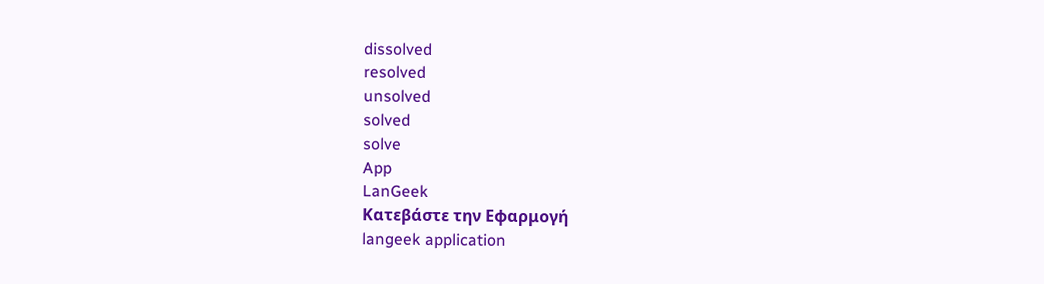dissolved
resolved
unsolved
solved
solve
App
LanGeek
Κατεβάστε την Εφαρμογή
langeek application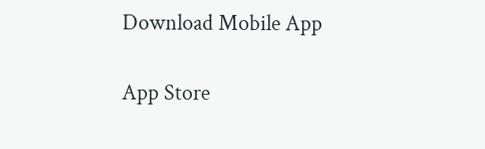Download Mobile App

App Store